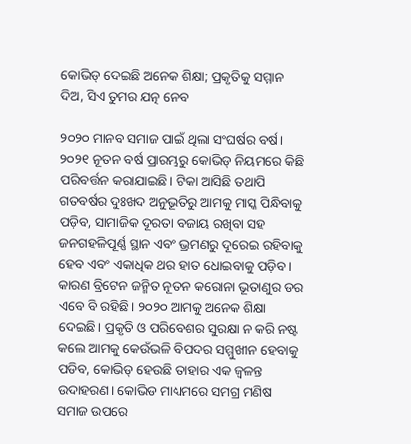କୋଭିଡ୍‌ ଦେଇଛି ଅନେକ ଶିକ୍ଷା; ପ୍ରକୃତିକୁ ସମ୍ମାନ ଦିଅ, ସିଏ ତୁମର ଯତ୍ନ ନେବ

୨୦୨୦ ମାନବ ସମାଜ ପାଇଁ ଥିଲା ସଂଘର୍ଷର ବର୍ଷ। ୨୦୨୧ ନୂତନ ବର୍ଷ ପ୍ରାରମ୍ଭରୁ କୋଭିଡ୍‍ ନିୟମରେ କିଛି ପରିବର୍ତ୍ତନ କରାଯାଇଛି। ଟିକା ଆସିଛି ତଥାପି ଗତବର୍ଷର ଦୁଃଖଦ ଅନୁଭୂତିରୁ ଆମକୁ ମାସ୍କ ପିନ୍ଧିବାକୁ ପଡ଼ିବ, ସାମାଜିକ ଦୂରତା ବଜାୟ ରଖିବା ସହ ଜନଗହଳିପୂର୍ଣ୍ଣ ସ୍ଥାନ ଏବଂ ଭ୍ରମଣରୁ ଦୂରେଇ ରହିବାକୁ ହେବ ଏବଂ ଏକାଧିକ ଥର ହାତ ଧୋଇବାକୁ ପଡ଼ିବ। କାରଣ ବ୍ରିଟେନ ଜନ୍ମିତ ନୂତନ କରୋନା ଭୂତାଣୁର ଡର ଏବେ ବି ରହିଛି। ୨୦୨୦ ଆମକୁ ଅନେକ ଶିକ୍ଷା ଦେଇଛି। ପ୍ରକୃତି ଓ ପରିବେଶର ସୁରକ୍ଷା ନ କରି ନଷ୍ଟ କଲେ ଆମକୁ କେଉଁଭଳି ବିପଦର ସମ୍ମୁଖୀନ ହେବାକୁ ପଡିବ, କୋଭିଡ୍‍ ହେଉଛି ତାହାର ଏକ ଜ୍ୱଳନ୍ତ ଉଦାହରଣ। କୋଭିଡ ମାଧ୍ୟମରେ ସମଗ୍ର ମଣିଷ ସମାଜ ଉପରେ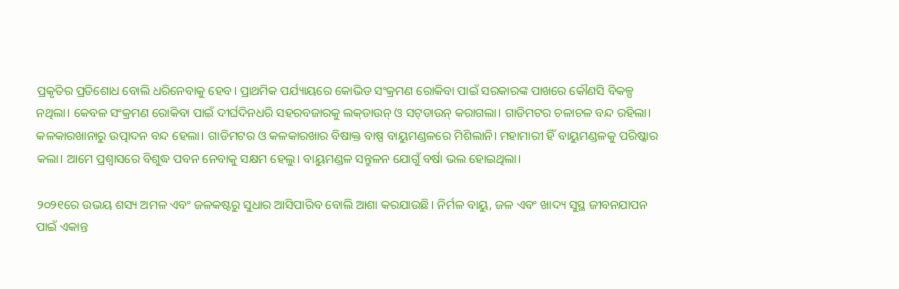ପ୍ରକୃତିର ପ୍ରତିଶୋଧ ବୋଲି ଧରିନେବାକୁ ହେବ। ପ୍ରାଥମିକ ପର୍ଯ୍ୟାୟରେ କୋଭିଡ ସଂକ୍ରମଣ ରୋକିବା ପାଇଁ ସରକାରଙ୍କ ପାଖରେ କୌଣସି ବିକଳ୍ପ ନଥିଲା। କେବଳ ସଂକ୍ରମଣ ରୋକିବା ପାଇଁ ଦୀର୍ଘଦିନଧରି ସହରବଜାରକୁ ଲକ୍‍ଡାଉନ୍‍ ଓ ସଟ୍‍ଡାଉନ୍‍ କରାଗଲା। ଗାଡିମଟର ଚଳାଚଳ ବନ୍ଦ ରହିଲା। କଳକାରଖାନାରୁ ଉତ୍ପାଦନ ବନ୍ଦ ହେଲା। ଗାଡିମଟର ଓ କଳକାରଖାର ବିଷାକ୍ତ ବାଷ୍ପ ବାୟୁମଣ୍ଡଳରେ ମିଶିଲାନି। ମହାମାରୀ ହିଁ ବାୟୁମଣ୍ଡଳକୁ ପରିଷ୍କାର କଲା। ଆମେ ପ୍ରଶ୍ୱାସରେ ବିଶୁଦ୍ଧ ପବନ ନେବାକୁ ସକ୍ଷମ ହେଲୁ। ବାୟୁମଣ୍ଡଳ ସନ୍ତୁଳନ ଯୋଗୁଁ ବର୍ଷା ଭଲ ହୋଇଥିଲା।

୨୦୨୧ରେ ଉଭୟ ଶସ୍ୟ ଅମଳ ଏବଂ ଜଳକଷ୍ଟରୁ ସୁଧାର ଆସିପାରିବ ବୋଲି ଆଶା କରଯାଉଛି। ନିର୍ମଳ ବାୟୁ, ଜଳ ଏବଂ ଖାଦ୍ୟ ସୁସ୍ଥ ଜୀବନଯାପନ ପାଇଁ ଏକାନ୍ତ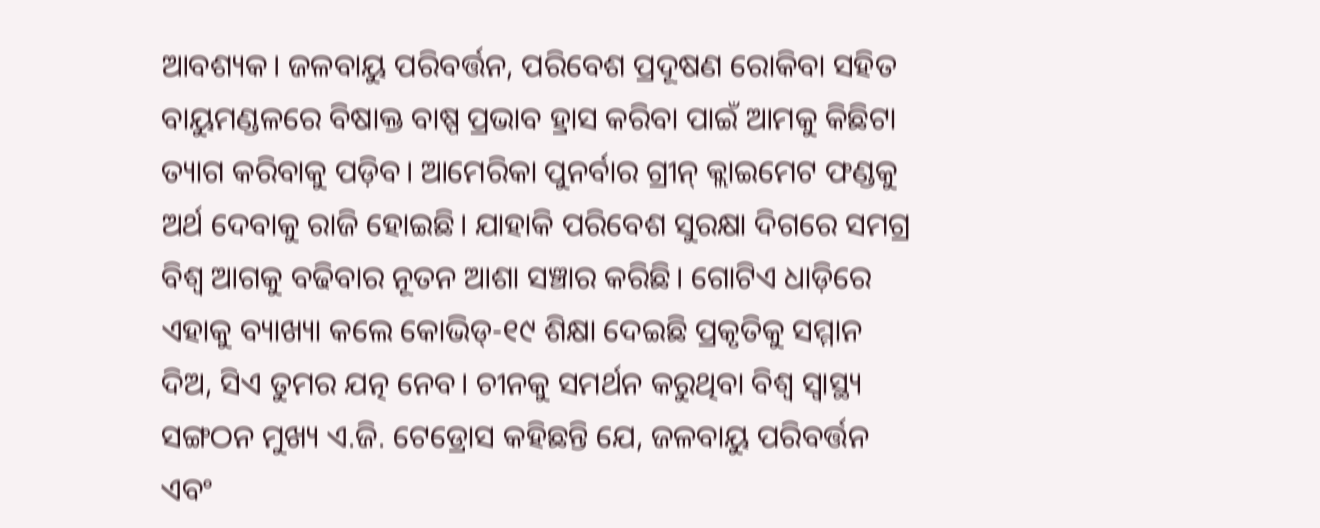ଆବଶ୍ୟକ। ଜଳବାୟୁ ପରିବର୍ତ୍ତନ, ପରିବେଶ ପ୍ରଦୂଷଣ ରୋକିବା ସହିତ ବାୟୁମଣ୍ଡଳରେ ବିଷାକ୍ତ ବାଷ୍ପ ପ୍ରଭାବ ହ୍ରାସ କରିବା ପାଇଁ ଆମକୁ କିଛିଟା ତ୍ୟାଗ କରିବାକୁ ପଡ଼ିବ। ଆମେରିକା ପୁନର୍ବାର ଗ୍ରୀନ୍‍ କ୍ଲାଇମେଟ ଫଣ୍ଡକୁ ଅର୍ଥ ଦେବାକୁ ରାଜି ହୋଇଛି। ଯାହାକି ପରିବେଶ ସୁରକ୍ଷା ଦିଗରେ ସମଗ୍ର ବିଶ୍ୱ ଆଗକୁ ବଢିବାର ନୂତନ ଆଶା ସଞ୍ଚାର କରିଛି। ଗୋଟିଏ ଧାଡ଼ିରେ ଏହାକୁ ବ୍ୟାଖ୍ୟା କଲେ କୋଭିଡ୍‍-୧୯ ଶିକ୍ଷା ଦେଇଛି ପ୍ରକୃତିକୁ ସମ୍ମାନ ଦିଅ, ସିଏ ତୁମର ଯତ୍ନ ନେବ। ଚୀନକୁ ସମର୍ଥନ କରୁଥିବା ବିଶ୍ୱ ସ୍ୱାସ୍ଥ୍ୟ ସଙ୍ଗଠନ ମୁଖ୍ୟ ଏ.ଜି. ଟେଡ୍ରୋସ କହିଛନ୍ତି ଯେ, ଜଳବାୟୁ ପରିବର୍ତ୍ତନ ଏବଂ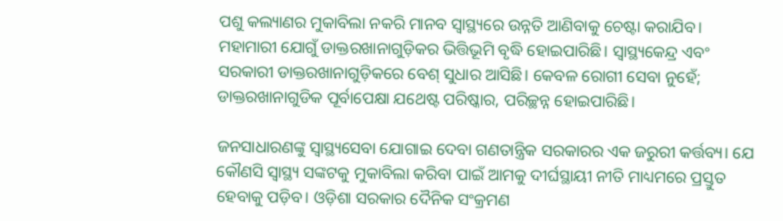ପଶୁ କଲ୍ୟାଣର ମୁକାବିଲା ନକରି ମାନବ ସ୍ୱାସ୍ଥ୍ୟରେ ଉନ୍ନତି ଆଣିବାକୁ ଚେଷ୍ଟା କରାଯିବ। ମହାମାରୀ ଯୋଗୁଁ ଡାକ୍ତରଖାନାଗୁଡ଼ିକର ଭିତ୍ତିଭୂମି ବୃଦ୍ଧି ହୋଇପାରିଛି। ସ୍ୱାସ୍ଥ୍ୟକେନ୍ଦ୍ର ଏବଂ ସରକାରୀ ଡାକ୍ତରଖାନାଗୁଡ଼ିକରେ ବେଶ୍‌ ସୁଧାର ଆସିଛି। କେବଳ ରୋଗୀ ସେବା ନୁହେଁ; ଡାକ୍ତରଖାନାଗୁଡିକ ପୂର୍ବାପେକ୍ଷା ଯଥେଷ୍ଟ ପରିଷ୍କାର, ପରିଚ୍ଛନ୍ନ ହୋଇପାରିଛି।

ଜନସାଧାରଣଙ୍କୁ ସ୍ୱାସ୍ଥ୍ୟସେବା ଯୋଗାଇ ଦେବା ଗଣତାନ୍ତ୍ରିକ ସରକାରର ଏକ ଜରୁରୀ କର୍ତ୍ତବ୍ୟ। ଯେ କୌଣସି ସ୍ୱାସ୍ଥ୍ୟ ସଙ୍କଟକୁ ମୁକାବିଲା କରିବା ପାଇଁ ଆମକୁ ଦୀର୍ଘସ୍ଥାୟୀ ନୀତି ମାଧ୍ୟମରେ ପ୍ରସ୍ତୁତ ହେବାକୁ ପଡ଼ିବ। ଓଡ଼ିଶା ସରକାର ଦୈନିକ ସଂକ୍ରମଣ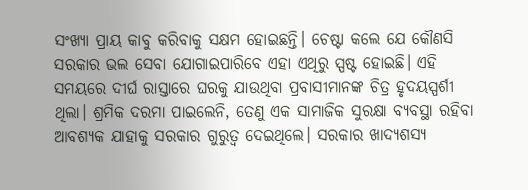ସଂଖ୍ୟା ପ୍ରାୟ କାବୁ କରିବାକୁ ସକ୍ଷମ ହୋଇଛନ୍ତି। ଚେଷ୍ଟା କଲେ ଯେ କୌଣସି ସରକାର ଭଲ ସେବା ଯୋଗାଇପାରିବେ ଏହା ଏଥିରୁ ସ୍ପଷ୍ଟ ହୋଇଛି। ଏହି ସମୟରେ ଦୀର୍ଘ ରାସ୍ତାରେ ଘରକୁ ଯାଉଥିବା ପ୍ରବାସୀମାନଙ୍କ ଚିତ୍ର ହୃଦୟସ୍ପର୍ଶୀ ଥିଲା। ଶ୍ରମିକ ଦରମା ପାଇଲେନି, ତେଣୁ ଏକ ସାମାଜିକ ସୁରକ୍ଷା ବ୍ୟବସ୍ଥା ରହିବା ଆବଶ୍ୟକ ଯାହାକୁ ସରକାର ଗୁରୁତ୍ୱ ଦେଇଥିଲେ। ସରକାର ଖାଦ୍ୟଶସ୍ୟ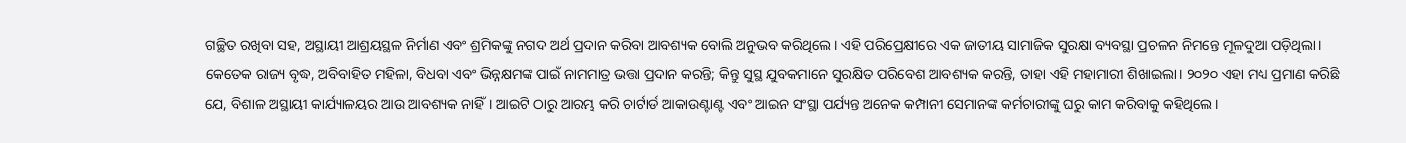ଗଚ୍ଛିତ ରଖିବା ସହ, ଅସ୍ଥାୟୀ ଆଶ୍ରୟସ୍ଥଳ ନିର୍ମାଣ ଏବଂ ଶ୍ରମିକଙ୍କୁ ନଗଦ ଅର୍ଥ ପ୍ରଦାନ କରିବା ଆବଶ୍ୟକ ବୋଲି ଅନୁଭବ କରିଥିଲେ। ଏହି ପରିପ୍ରେକ୍ଷୀରେ ଏକ ଜାତୀୟ ସାମାଜିକ ସୁରକ୍ଷା ବ୍ୟବସ୍ଥା ପ୍ରଚଳନ ନିମନ୍ତେ ମୂଳଦୁଆ ପଡ଼ିଥିଲା। କେତେକ ରାଜ୍ୟ ବୃଦ୍ଧ, ଅବିବାହିତ ମହିଳା, ବିଧବା ଏବଂ ଭିନ୍ନକ୍ଷମଙ୍କ ପାଇଁ ନାମମାତ୍ର ଭତ୍ତା ପ୍ରଦାନ କରନ୍ତି; କିନ୍ତୁ ସୁସ୍ଥ ଯୁବକମାନେ ସୁରକ୍ଷିତ ପରିବେଶ ଆବଶ୍ୟକ କରନ୍ତି, ତାହା ଏହି ମହାମାରୀ ଶିଖାଇଲା। ୨୦୨୦ ଏହା ମଧ୍ୟ ପ୍ରମାଣ କରିଛି ଯେ, ବିଶାଳ ଅସ୍ଥାୟୀ କାର୍ଯ୍ୟାଳୟର ଆଉ ଆବଶ୍ୟକ ନାହିଁ। ଆଇଟି ଠାରୁ ଆରମ୍ଭ କରି ଚାର୍ଟାର୍ଡ ଆକାଉଣ୍ଟାଣ୍ଟ ଏବଂ ଆଇନ ସଂସ୍ଥା ପର୍ଯ୍ୟନ୍ତ ଅନେକ କମ୍ପାନୀ ସେମାନଙ୍କ କର୍ମଚାରୀଙ୍କୁ ଘରୁ କାମ କରିବାକୁ କହିଥିଲେ।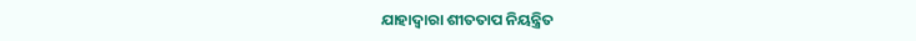ଯାହାଦ୍ୱାରା ଶୀତତାପ ନିୟନ୍ତ୍ରିତ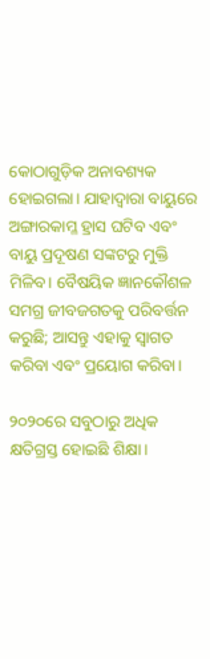କୋଠାଗୁଡ଼ିକ ଅନାବଶ୍ୟକ ହୋଇଗଲା। ଯାହାଦ୍ୱାରା ବାୟୁରେ ଅଙ୍ଗାରକାମ୍ଳ ହ୍ରାସ ଘଟିବ ଏବଂ ବାୟୁ ପ୍ରଦୂଷଣ ସଙ୍କଟରୁ ମୁକ୍ତି ମିଳିବ। ବୈଷୟିକ ଜ୍ଞାନକୌଶଳ ସମଗ୍ର ଜୀବଜଗତକୁ ପରିବର୍ତ୍ତନ କରୁଛି; ଆସନ୍ତୁ ଏହାକୁ ସ୍ୱାଗତ କରିବା ଏବଂ ପ୍ରୟୋଗ କରିବା।

୨୦୨୦ରେ ସବୁଠାରୁ ଅଧିକ କ୍ଷତିଗ୍ରସ୍ତ ହୋଇଛି ଶିକ୍ଷା।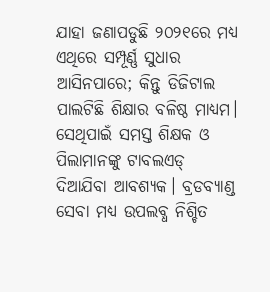ଯାହା ଜଣାପଡୁଛି ୨୦୨୧ରେ ମଧ୍ୟ ଏଥିରେ ସମ୍ପୂର୍ଣ୍ଣ ସୁଧାର ଆସିନପାରେ; କିନ୍ତୁ ଡିଜିଟାଲ ପାଲଟିଛି ଶିକ୍ଷାର ବଳିଷ୍ଠ ମାଧ୍ୟମ। ସେଥିପାଇଁ ସମସ୍ତ ଶିକ୍ଷକ ଓ ପିଲାମାନଙ୍କୁ ଟାବଲଏଡ୍‍ ଦିଆଯିବା ଆବଶ୍ୟକ। ବ୍ରଡବ୍ୟାଣ୍ଡ ସେବା ମଧ୍ୟ ଉପଲବ୍ଧ ନିଶ୍ଚିତ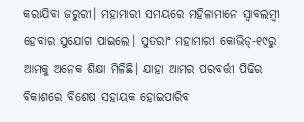କରାଯିବା ଜରୁରୀ। ମହାମାରୀ ସମୟରେ ମହିଳାମାନେ ସ୍ୱାବଲମ୍ବୀ ହେବାର ସୁଯୋଗ ପାଇଲେ। ସୁତରାଂ ମହାମାରୀ କୋଭିଡ୍‍-୧୯ରୁ ଆମକୁ ଅନେକ ଶିକ୍ଷା ମିଳିଛି। ଯାହା ଆମର ପରବର୍ତ୍ତୀ ପିଢିର ବିକାଶରେ ବିଶେଷ ସହାୟକ ହୋଇପାରିବ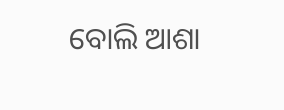ବୋଲି ଆଶା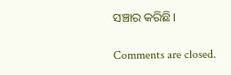ସଞ୍ଚାର କରିଛି।

Comments are closed.